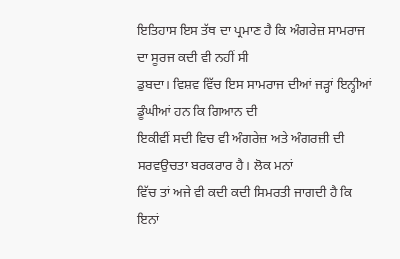ਇਤਿਹਾਸ ਇਸ ਤੱਥ ਦਾ ਪ੍ਰਮਾਣ ਹੈ ਕਿ ਅੰਗਰੇਜ਼ ਸਾਮਰਾਜ ਦਾ ਸੂਰਜ ਕਦੀ ਵੀ ਨਹੀਂ ਸੀ
ਡੁਬਦਾ। ਵਿਸ਼ਵ ਵਿੱਚ ਇਸ ਸਾਮਰਾਜ ਦੀਆਂ ਜੜ੍ਹਾਂ ਇਨ੍ਹੀਆਂ ਡੂੰਘੀਆਂ ਹਨ ਕਿ ਗਿਆਨ ਦੀ
ਇਕੀਵੀਂ ਸਦੀ ਵਿਚ ਵੀ ਅੰਗਰੇਜ਼ ਅਤੇ ਅੰਗਰਜ਼ੀ ਦੀ ਸਰਵਉਚਤਾ ਬਰਕਰਾਰ ਹੈ। ਲੋਕ ਮਨਾਂ
ਵਿੱਚ ਤਾਂ ਅਜੇ ਵੀ ਕਦੀ ਕਦੀ ਸਿਮਰਤੀ ਜਾਗਦੀ ਹੈ ਕਿ ਇਨਾਂ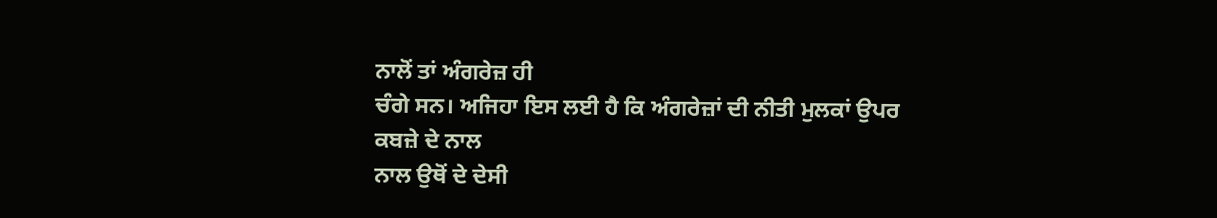ਨਾਲੋਂ ਤਾਂ ਅੰਗਰੇਜ਼ ਹੀ
ਚੰਗੇ ਸਨ। ਅਜਿਹਾ ਇਸ ਲਈ ਹੈ ਕਿ ਅੰਗਰੇਜ਼ਾਂ ਦੀ ਨੀਤੀ ਮੁਲਕਾਂ ਉਪਰ ਕਬਜ਼ੇ ਦੇ ਨਾਲ
ਨਾਲ ਉਥੋਂ ਦੇ ਦੇਸੀ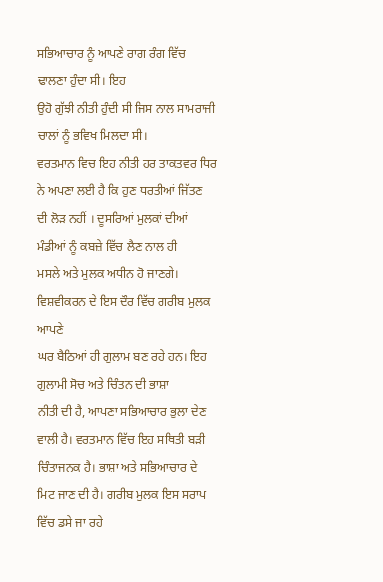ਸਭਿਆਚਾਰ ਨੂੰ ਆਪਣੇ ਰਾਗ ਰੰਗ ਵਿੱਚ ਢਾਲਣਾ ਹੁੰਦਾ ਸੀ। ਇਹ
ਉਹੋ ਗੁੱਝੀ ਨੀਤੀ ਹੁੰਦੀ ਸੀ ਜਿਸ ਨਾਲ ਸਾਮਰਾਜੀ ਚਾਲਾਂ ਨੂੰ ਭਵਿਖ ਮਿਲਦਾ ਸੀ।
ਵਰਤਮਾਨ ਵਿਚ ਇਹ ਨੀਤੀ ਹਰ ਤਾਕਤਵਰ ਧਿਰ ਨੇ ਅਪਣਾ ਲਈ ਹੈ ਕਿ ਹੁਣ ਧਰਤੀਆਂ ਜਿੱਤਣ
ਦੀ ਲੋੜ ਨਹੀਂ । ਦੂਸਰਿਆਂ ਮੁਲਕਾਂ ਦੀਆਂ ਮੰਡੀਆਂ ਨੂੰ ਕਬਜ਼ੇ ਵਿੱਚ ਲੈਣ ਨਾਲ ਹੀ
ਮਸਲੇ ਅਤੇ ਮੁਲਕ ਅਧੀਨ ਹੋ ਜਾਣਗੇ। ਵਿਸ਼ਵੀਕਰਨ ਦੇ ਇਸ ਦੌਰ ਵਿੱਚ ਗਰੀਬ ਮੁਲਕ ਆਪਣੇ
ਘਰ ਬੈਠਿਆਂ ਹੀ ਗੁਲਾਮ ਬਣ ਰਹੇ ਹਨ। ਇਹ ਗੁਲਾਮੀ ਸੋਚ ਅਤੇ ਚਿੰਤਨ ਦੀ ਭਾਸ਼ਾ
ਨੀਤੀ ਦੀ ਹੈ, ਆਪਣਾ ਸਭਿਆਚਾਰ ਭੁਲਾ ਦੇਣ ਵਾਲੀ ਹੈ। ਵਰਤਮਾਨ ਵਿੱਚ ਇਹ ਸਥਿਤੀ ਬੜੀ
ਚਿੰਤਾਜਨਕ ਹੈ। ਭਾਸ਼ਾ ਅਤੇ ਸਭਿਆਚਾਰ ਦੇ ਮਿਟ ਜਾਣ ਦੀ ਹੈ। ਗਰੀਬ ਮੁਲਕ ਇਸ ਸਰਾਪ
ਵਿੱਚ ਡਸੇ ਜਾ ਰਹੇ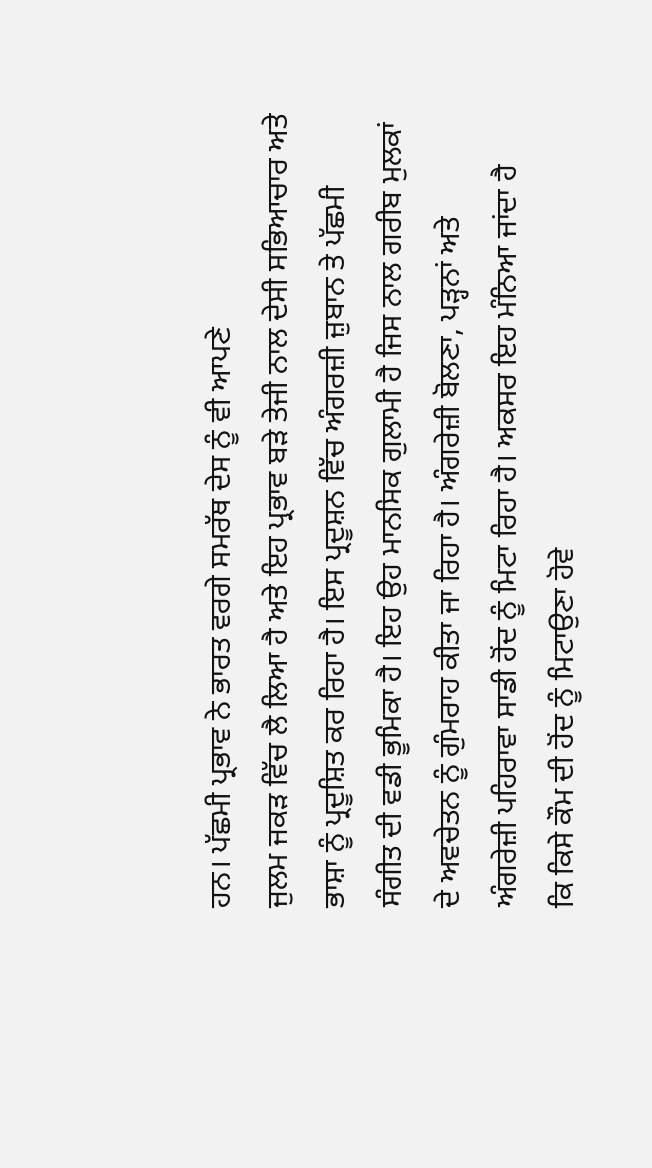ਹਨ। ਪੱਛਮੀ ਪ੍ਰਭਾਵ ਨੇ ਭਾਰਤ ਵਰਗੇ ਸਮਰੱਥ ਦੇਸ ਨੂੰ ਵੀ ਆਪਣੇ
ਜੁਲਮ ਜਕੜ ਵਿੱਚ ਲੈ ਲਿਆ ਹੈ ਅਤੇ ਇਹ ਪ੍ਰਭਾਵ ਬੜੇ ਤੇਜੀ ਨਾਲ ਦੇਸੀ ਸਭਿਆਚਾਰ ਅਤੇ
ਭਾਸ਼ਾ ਨੂੰ ਪ੍ਰਦੂਸ਼ਿਤ ਕਰ ਰਿਹਾ ਹੈ। ਇਸ ਪ੍ਰਦੂਸ਼ਨ ਵਿੱਚ ਅੰਗਰਜ਼ੀ ਜ਼ੁਬਾਨ ਤੇ ਪੱਛਮੀ
ਸੰਗੀਤ ਦੀ ਵਡੀ ਭੂਮਿਕਾ ਹੈ। ਇਹ ਉਹ ਮਾਨਸਿਕ ਗੁਲਾਮੀ ਹੈ ਜਿਸ ਨਾਲ ਗਰੀਬ ਮੁਲਕਾਂ
ਦੇ ਅਵਚੇਤਨ ਨੂੰ ਗੁੰਮਰਾਹ ਕੀਤਾ ਜਾ ਰਿਹਾ ਹੈ। ਅੰਗਰੇਜ਼ੀ ਬੋਲਣਾ, ਪੜ੍ਹਨਾਂ ਅਤੇ
ਅੰਗਰੇਜ਼ੀ ਪਹਿਰਾਵਾ ਸਾਡੀ ਹੋਂਦ ਨੂੰ ਮਿਟਾ ਰਿਹਾ ਹੈ। ਅਕਸਰ ਇਹ ਮੰਨਿਆ ਜਾਂਦਾ ਹੈ
ਕਿ ਕਿਸੇ ਕੌਮ ਦੀ ਹੋਂਦ ਨੂੰ ਮਿਟਾਉਣਾ ਹੋਵੇ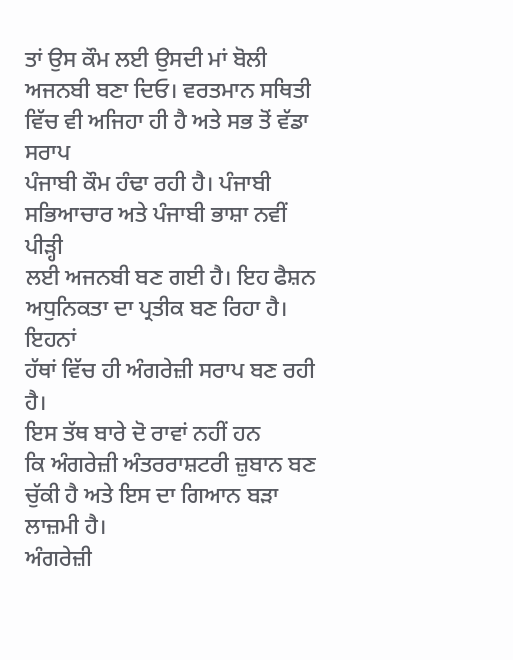ਤਾਂ ਉਸ ਕੌਮ ਲਈ ਉਸਦੀ ਮਾਂ ਬੋਲੀ
ਅਜਨਬੀ ਬਣਾ ਦਿਓ। ਵਰਤਮਾਨ ਸਥਿਤੀ ਵਿੱਚ ਵੀ ਅਜਿਹਾ ਹੀ ਹੈ ਅਤੇ ਸਭ ਤੋਂ ਵੱਡਾ ਸਰਾਪ
ਪੰਜਾਬੀ ਕੌਮ ਹੰਢਾ ਰਹੀ ਹੈ। ਪੰਜਾਬੀ ਸਭਿਆਚਾਰ ਅਤੇ ਪੰਜਾਬੀ ਭਾਸ਼ਾ ਨਵੀਂ ਪੀੜ੍ਹੀ
ਲਈ ਅਜਨਬੀ ਬਣ ਗਈ ਹੈ। ਇਹ ਫੈਸ਼ਨ ਅਧੁਨਿਕਤਾ ਦਾ ਪ੍ਰਤੀਕ ਬਣ ਰਿਹਾ ਹੈ। ਇਹਨਾਂ
ਹੱਥਾਂ ਵਿੱਚ ਹੀ ਅੰਗਰੇਜ਼ੀ ਸਰਾਪ ਬਣ ਰਹੀ ਹੈ।
ਇਸ ਤੱਥ ਬਾਰੇ ਦੋ ਰਾਵਾਂ ਨਹੀਂ ਹਨ
ਕਿ ਅੰਗਰੇਜ਼ੀ ਅੰਤਰਰਾਸ਼ਟਰੀ ਜ਼ੁਬਾਨ ਬਣ ਚੁੱਕੀ ਹੈ ਅਤੇ ਇਸ ਦਾ ਗਿਆਨ ਬੜਾ ਲਾਜ਼ਮੀ ਹੈ।
ਅੰਗਰੇਜ਼ੀ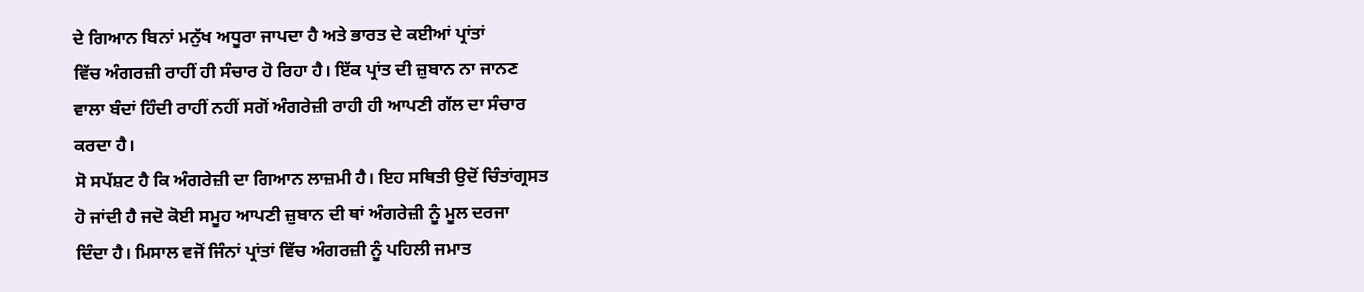ਦੇ ਗਿਆਨ ਬਿਨਾਂ ਮਨੁੱਖ ਅਧੂਰਾ ਜਾਪਦਾ ਹੈ ਅਤੇ ਭਾਰਤ ਦੇ ਕਈਆਂ ਪ੍ਰਾਂਤਾਂ
ਵਿੱਚ ਅੰਗਰਜ਼ੀ ਰਾਹੀਂ ਹੀ ਸੰਚਾਰ ਹੋ ਰਿਹਾ ਹੈ। ਇੱਕ ਪ੍ਰਾਂਤ ਦੀ ਜ਼ੁਬਾਨ ਨਾ ਜਾਨਣ
ਵਾਲਾ ਬੰਦਾਂ ਹਿੰਦੀ ਰਾਹੀਂ ਨਹੀਂ ਸਗੋਂ ਅੰਗਰੇਜ਼ੀ ਰਾਹੀ ਹੀ ਆਪਣੀ ਗੱਲ ਦਾ ਸੰਚਾਰ
ਕਰਦਾ ਹੈ।
ਸੋ ਸਪੱਸ਼ਟ ਹੈ ਕਿ ਅੰਗਰੇਜ਼ੀ ਦਾ ਗਿਆਨ ਲਾਜ਼ਮੀ ਹੈ। ਇਹ ਸਥਿਤੀ ਉਦੋਂ ਚਿੰਤਾਂਗ੍ਰਸਤ
ਹੋ ਜਾਂਦੀ ਹੈ ਜਦੋ ਕੋਈ ਸਮੂਹ ਆਪਣੀ ਜ਼ੁਬਾਨ ਦੀ ਥਾਂ ਅੰਗਰੇਜ਼ੀ ਨੂੰ ਮੂਲ ਦਰਜਾ
ਦਿੰਦਾ ਹੈ। ਮਿਸਾਲ ਵਜੋਂ ਜਿੰਨਾਂ ਪ੍ਰਾਂਤਾਂ ਵਿੱਚ ਅੰਗਰਜ਼ੀ ਨੂੰ ਪਹਿਲੀ ਜਮਾਤ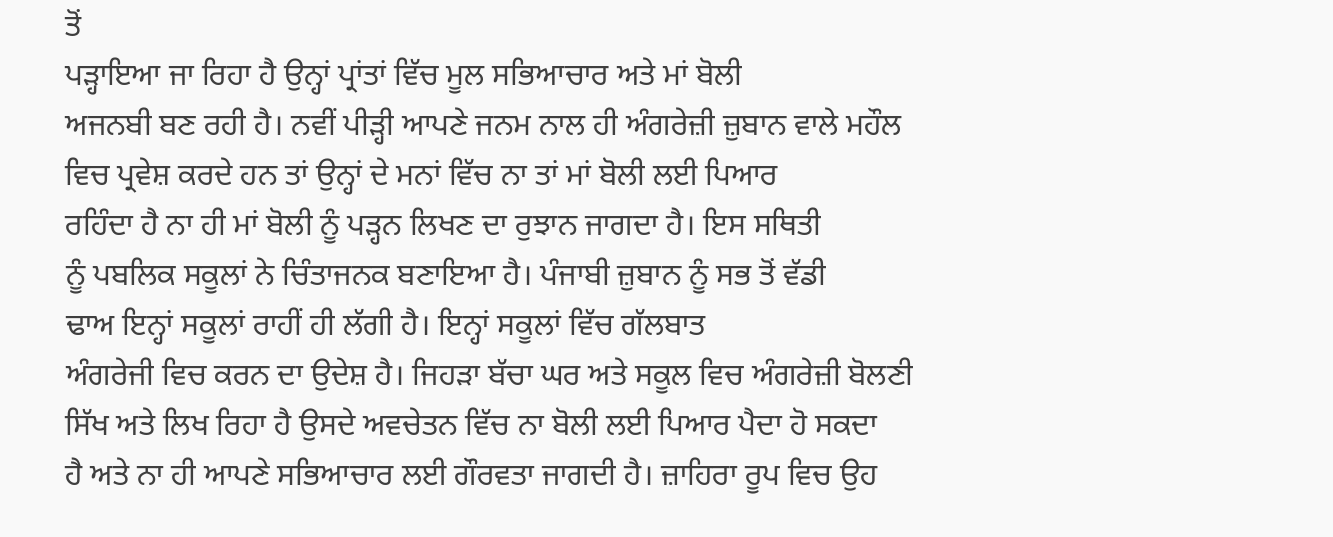ਤੋਂ
ਪੜ੍ਹਾਇਆ ਜਾ ਰਿਹਾ ਹੈ ਉਨ੍ਹਾਂ ਪ੍ਰਾਂਤਾਂ ਵਿੱਚ ਮੂਲ ਸਭਿਆਚਾਰ ਅਤੇ ਮਾਂ ਬੋਲੀ
ਅਜਨਬੀ ਬਣ ਰਹੀ ਹੈ। ਨਵੀਂ ਪੀੜ੍ਹੀ ਆਪਣੇ ਜਨਮ ਨਾਲ ਹੀ ਅੰਗਰੇਜ਼ੀ ਜ਼ੁਬਾਨ ਵਾਲੇ ਮਹੌਲ
ਵਿਚ ਪ੍ਰਵੇਸ਼ ਕਰਦੇ ਹਨ ਤਾਂ ਉਨ੍ਹਾਂ ਦੇ ਮਨਾਂ ਵਿੱਚ ਨਾ ਤਾਂ ਮਾਂ ਬੋਲੀ ਲਈ ਪਿਆਰ
ਰਹਿੰਦਾ ਹੈ ਨਾ ਹੀ ਮਾਂ ਬੋਲੀ ਨੂੰ ਪੜ੍ਹਨ ਲਿਖਣ ਦਾ ਰੁਝਾਨ ਜਾਗਦਾ ਹੈ। ਇਸ ਸਥਿਤੀ
ਨੂੰ ਪਬਲਿਕ ਸਕੂਲਾਂ ਨੇ ਚਿੰਤਾਜਨਕ ਬਣਾਇਆ ਹੈ। ਪੰਜਾਬੀ ਜ਼ੁਬਾਨ ਨੂੰ ਸਭ ਤੋਂ ਵੱਡੀ
ਢਾਅ ਇਨ੍ਹਾਂ ਸਕੂਲਾਂ ਰਾਹੀਂ ਹੀ ਲੱਗੀ ਹੈ। ਇਨ੍ਹਾਂ ਸਕੂਲਾਂ ਵਿੱਚ ਗੱਲਬਾਤ
ਅੰਗਰੇਜੀ ਵਿਚ ਕਰਨ ਦਾ ਉਦੇਸ਼ ਹੈ। ਜਿਹੜਾ ਬੱਚਾ ਘਰ ਅਤੇ ਸਕੂਲ ਵਿਚ ਅੰਗਰੇਜ਼ੀ ਬੋਲਣੀ
ਸਿੱਖ ਅਤੇ ਲਿਖ ਰਿਹਾ ਹੈ ਉਸਦੇ ਅਵਚੇਤਨ ਵਿੱਚ ਨਾ ਬੋਲੀ ਲਈ ਪਿਆਰ ਪੈਦਾ ਹੋ ਸਕਦਾ
ਹੈ ਅਤੇ ਨਾ ਹੀ ਆਪਣੇ ਸਭਿਆਚਾਰ ਲਈ ਗੌਰਵਤਾ ਜਾਗਦੀ ਹੈ। ਜ਼ਾਹਿਰਾ ਰੂਪ ਵਿਚ ਉਹ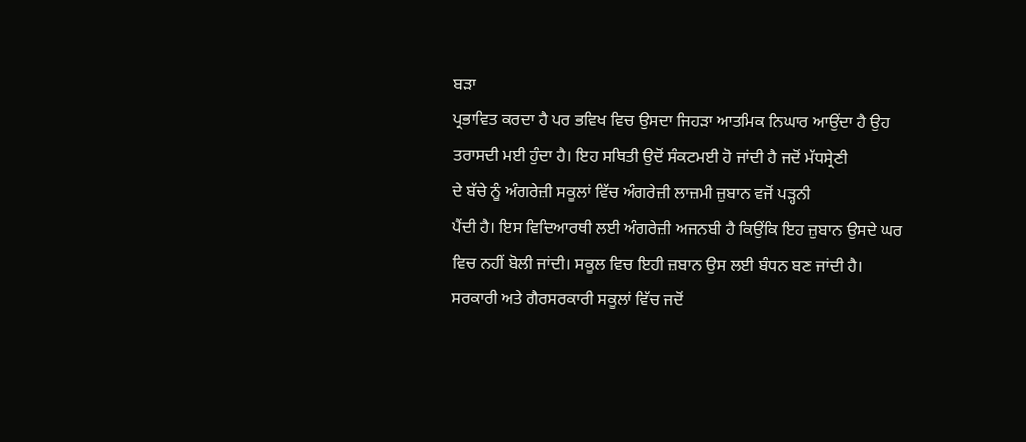ਬੜਾ
ਪ੍ਰਭਾਵਿਤ ਕਰਦਾ ਹੈ ਪਰ ਭਵਿਖ ਵਿਚ ਉਸਦਾ ਜਿਹੜਾ ਆਤਮਿਕ ਨਿਘਾਰ ਆਉਂਦਾ ਹੈ ਉਹ
ਤਰਾਸਦੀ ਮਈ ਹੁੰਦਾ ਹੈ। ਇਹ ਸਥਿਤੀ ਉਦੋਂ ਸੰਕਟਮਈ ਹੋ ਜਾਂਦੀ ਹੈ ਜਦੋਂ ਮੱਧਸ੍ਰੇਣੀ
ਦੇ ਬੱਚੇ ਨੂੰ ਅੰਗਰੇਜ਼ੀ ਸਕੂਲਾਂ ਵਿੱਚ ਅੰਗਰੇਜ਼ੀ ਲਾਜ਼ਮੀ ਜ਼ੁਬਾਨ ਵਜੋਂ ਪੜ੍ਹਨੀ
ਪੈਂਦੀ ਹੈ। ਇਸ ਵਿਦਿਆਰਥੀ ਲਈ ਅੰਗਰੇਜ਼ੀ ਅਜਨਬੀ ਹੈ ਕਿਉਂਕਿ ਇਹ ਜ਼ੁਬਾਨ ਉਸਦੇ ਘਰ
ਵਿਚ ਨਹੀਂ ਬੋਲੀ ਜਾਂਦੀ। ਸਕੂਲ ਵਿਚ ਇਹੀ ਜ਼ਬਾਨ ਉਸ ਲਈ ਬੰਧਨ ਬਣ ਜਾਂਦੀ ਹੈ।
ਸਰਕਾਰੀ ਅਤੇ ਗੈਰਸਰਕਾਰੀ ਸਕੂਲਾਂ ਵਿੱਚ ਜਦੋਂ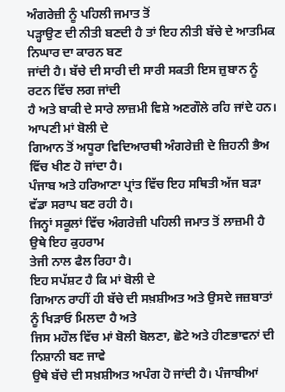ਅੰਗਰੇਜ਼ੀ ਨੂੰ ਪਹਿਲੀ ਜਮਾਤ ਤੋਂ
ਪੜ੍ਹਾਉਣ ਦੀ ਨੀਤੀ ਬਣਦੀ ਹੈ ਤਾਂ ਇਹ ਨੀਤੀ ਬੱਚੇ ਦੇ ਆਤਮਿਕ ਨਿਘਾਰ ਦਾ ਕਾਰਨ ਬਣ
ਜਾਂਦੀ ਹੈ। ਬੱਚੇ ਦੀ ਸਾਰੀ ਦੀ ਸਾਰੀ ਸਕਤੀ ਇਸ ਜ਼ੁਬਾਨ ਨੂੰ ਰਟਨ ਵਿੱਚ ਲਗ ਜਾਂਦੀ
ਹੈ ਅਤੇ ਬਾਕੀ ਦੇ ਸਾਰੇ ਲਾਜ਼ਮੀ ਵਿਸ਼ੇ ਅਣਗੌਲੇ ਰਹਿ ਜਾਂਦੇ ਹਨ। ਆਪਣੀ ਮਾਂ ਬੋਲੀ ਦੇ
ਗਿਆਨ ਤੋਂ ਅਧੂਰਾ ਵਿਦਿਆਰਥੀ ਅੰਗਰੇਜ਼ੀ ਦੇ ਜ਼ਿਹਨੀ ਭੈਅ ਵਿੱਚ ਖੀਣ ਹੋ ਜਾਂਦਾ ਹੈ।
ਪੰਜਾਬ ਅਤੇ ਹਰਿਆਣਾ ਪ੍ਰਾਂਤ ਵਿੱਚ ਇਹ ਸਥਿਤੀ ਅੱਜ ਬੜਾ ਵੱਡਾ ਸਰਾਪ ਬਣ ਰਹੀ ਹੈ।
ਜਿਨ੍ਹਾਂ ਸਕੂਲਾਂ ਵਿੱਚ ਅੰਗਰੇਜ਼ੀ ਪਹਿਲੀ ਜਮਾਤ ਤੋਂ ਲਾਜ਼ਮੀ ਹੈ ਉਥੇ ਇਹ ਕੁਹਰਾਮ
ਤੇਜੀ ਨਾਲ ਫੈਲ ਰਿਹਾ ਹੈ।
ਇਹ ਸਪੱਸ਼ਟ ਹੈ ਕਿ ਮਾਂ ਬੋਲੀ ਦੇ
ਗਿਆਨ ਰਾਹੀਂ ਹੀ ਬੱਚੇ ਦੀ ਸਖ਼ਸ਼ੀਅਤ ਅਤੇ ਉਸਦੇ ਜਜ਼ਬਾਤਾਂ ਨੂੰ ਖਿੜਾਓ ਮਿਲਦਾ ਹੈ ਅਤੇ
ਜਿਸ ਮਹੌਲ ਵਿੱਚ ਮਾਂ ਬੋਲੀ ਬੋਲਣਾ, ਛੋਟੇ ਅਤੇ ਹੀਣਭਾਵਨਾਂ ਦੀ ਨਿਸ਼ਾਨੀ ਬਣ ਜਾਵੇ
ਉਥੇ ਬੱਚੇ ਦੀ ਸਖ਼ਸ਼ੀਅਤ ਅਪੰਗ ਹੋ ਜਾਂਦੀ ਹੈ। ਪੰਜਾਬੀਆਂ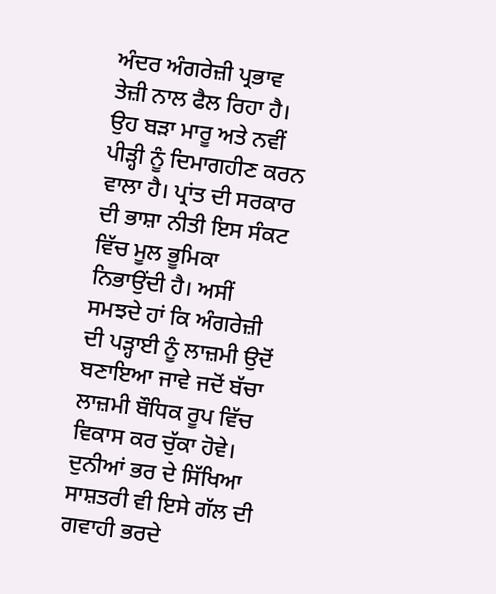ਅੰਦਰ ਅੰਗਰੇਜ਼ੀ ਪ੍ਰਭਾਵ
ਤੇਜ਼ੀ ਨਾਲ ਫੈਲ ਰਿਹਾ ਹੈ। ਉਹ ਬੜਾ ਮਾਰੂ ਅਤੇ ਨਵੀਂ ਪੀੜ੍ਹੀ ਨੂੰ ਦਿਮਾਗਹੀਣ ਕਰਨ
ਵਾਲਾ ਹੈ। ਪ੍ਰਾਂਤ ਦੀ ਸਰਕਾਰ ਦੀ ਭਾਸ਼ਾ ਨੀਤੀ ਇਸ ਸੰਕਟ ਵਿੱਚ ਮੂਲ ਭੂਮਿਕਾ
ਨਿਭਾਉਂਦੀ ਹੈ। ਅਸੀਂ ਸਮਝਦੇ ਹਾਂ ਕਿ ਅੰਗਰੇਜ਼ੀ ਦੀ ਪੜ੍ਹਾਈ ਨੂੰ ਲਾਜ਼ਮੀ ਉਦੋਂ
ਬਣਾਇਆ ਜਾਵੇ ਜਦੋਂ ਬੱਚਾ ਲਾਜ਼ਮੀ ਬੌਧਿਕ ਰੂਪ ਵਿੱਚ ਵਿਕਾਸ ਕਰ ਚੁੱਕਾ ਹੋਵੇ।
ਦੁਨੀਆਂ ਭਰ ਦੇ ਸਿੱਖਿਆ ਸਾਸ਼ਤਰੀ ਵੀ ਇਸੇ ਗੱਲ ਦੀ ਗਵਾਹੀ ਭਰਦੇ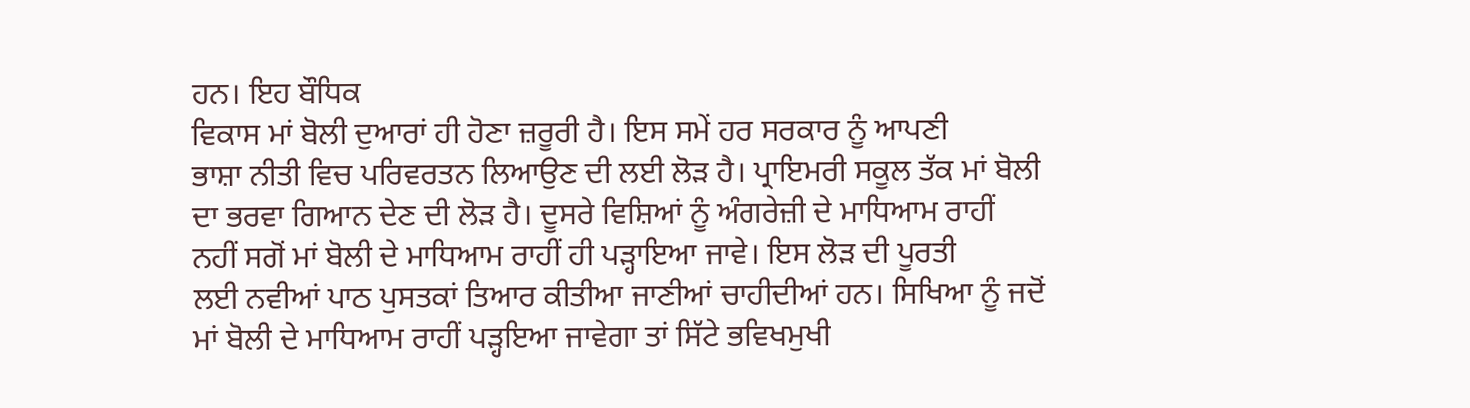ਹਨ। ਇਹ ਬੌਧਿਕ
ਵਿਕਾਸ ਮਾਂ ਬੋਲੀ ਦੁਆਰਾਂ ਹੀ ਹੋਣਾ ਜ਼ਰੂਰੀ ਹੈ। ਇਸ ਸਮੇਂ ਹਰ ਸਰਕਾਰ ਨੂੰ ਆਪਣੀ
ਭਾਸ਼ਾ ਨੀਤੀ ਵਿਚ ਪਰਿਵਰਤਨ ਲਿਆਉਣ ਦੀ ਲਈ ਲੋੜ ਹੈ। ਪ੍ਰਾਇਮਰੀ ਸਕੂਲ ਤੱਕ ਮਾਂ ਬੋਲੀ
ਦਾ ਭਰਵਾ ਗਿਆਨ ਦੇਣ ਦੀ ਲੋੜ ਹੈ। ਦੂਸਰੇ ਵਿਸ਼ਿਆਂ ਨੂੰ ਅੰਗਰੇਜ਼ੀ ਦੇ ਮਾਧਿਆਮ ਰਾਹੀਂ
ਨਹੀਂ ਸਗੋਂ ਮਾਂ ਬੋਲੀ ਦੇ ਮਾਧਿਆਮ ਰਾਹੀਂ ਹੀ ਪੜ੍ਹਾਇਆ ਜਾਵੇ। ਇਸ ਲੋੜ ਦੀ ਪੂਰਤੀ
ਲਈ ਨਵੀਆਂ ਪਾਠ ਪੁਸਤਕਾਂ ਤਿਆਰ ਕੀਤੀਆ ਜਾਣੀਆਂ ਚਾਹੀਦੀਆਂ ਹਨ। ਸਿਖਿਆ ਨੂੰ ਜਦੋਂ
ਮਾਂ ਬੋਲੀ ਦੇ ਮਾਧਿਆਮ ਰਾਹੀਂ ਪੜ੍ਹਇਆ ਜਾਵੇਗਾ ਤਾਂ ਸਿੱਟੇ ਭਵਿਖਮੁਖੀ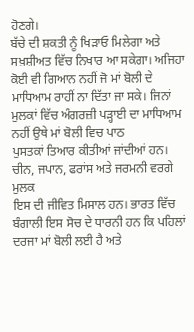ਹੋਣਗੇ।
ਬੱਚੇ ਦੀ ਸ਼ਕਤੀ ਨੂੰ ਖਿੜਾਓ ਮਿਲੇਗਾ ਅਤੇ ਸਖ਼ਸ਼ੀਅਤ ਵਿੱਚ ਨਿਖਾਰ ਆ ਸਕੇਗਾ। ਅਜਿਹਾ
ਕੋਈ ਵੀ ਗਿਆਨ ਨਹੀਂ ਜੋ ਮਾਂ ਬੋਲੀ ਦੇ ਮਾਧਿਆਮ ਰਾਹੀਂ ਨਾ ਦਿੱਤਾ ਜਾ ਸਕੇ। ਜਿਨਾਂ
ਮੁਲਕਾਂ ਵਿੱਚ ਅੰਗਰਜ਼ੀ ਪੜ੍ਹਾਈ ਦਾ ਮਾਧਿਆਮ ਨਹੀਂ ਉਥੇ ਮਾਂ ਬੋਲੀ ਵਿਚ ਪਾਠ
ਪੁਸਤਕਾਂ ਤਿਆਰ ਕੀਤੀਆਂ ਜਾਂਦੀਆਂ ਹਨ। ਚੀਨ, ਜਪਾਨ, ਫਰਾਂਸ ਅਤੇ ਜਰਮਨੀ ਵਰਗੇ ਮੁਲਕ
ਇਸ ਦੀ ਜੀਵਿਤ ਮਿਸਾਲ ਹਨ। ਭਾਰਤ ਵਿੱਚ ਬੰਗਾਲੀ ਇਸ ਸੋਚ ਦੇ ਧਾਰਨੀ ਹਨ ਕਿ ਪਹਿਲਾਂ
ਦਰਜਾ ਮਾਂ ਬੋਲੀ ਲਈ ਹੈ ਅਤੇ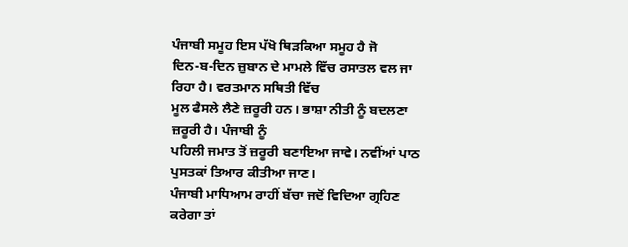ਪੰਜਾਬੀ ਸਮੂਹ ਇਸ ਪੱਖੋ ਥਿੜਕਿਆ ਸਮੂਹ ਹੈ ਜੋ
ਦਿਨ-ਬ-ਦਿਨ ਜ਼ੁਬਾਨ ਦੇ ਮਾਮਲੇ ਵਿੱਚ ਰਸਾਤਲ ਵਲ ਜਾ ਰਿਹਾ ਹੈ। ਵਰਤਮਾਨ ਸਥਿਤੀ ਵਿੱਚ
ਮੂਲ ਫੈਸਲੇ ਲੈਣੇ ਜ਼ਰੂਰੀ ਹਨ। ਭਾਸ਼ਾ ਨੀਤੀ ਨੂੰ ਬਦਲਣਾ ਜ਼ਰੂਰੀ ਹੈ। ਪੰਜਾਬੀ ਨੂੰ
ਪਹਿਲੀ ਜਮਾਤ ਤੋਂ ਜ਼ਰੂਰੀ ਬਣਾਇਆ ਜਾਵੇ। ਨਵੀਂਆਂ ਪਾਠ ਪੁਸਤਕਾਂ ਤਿਆਰ ਕੀਤੀਆ ਜਾਣ।
ਪੰਜਾਬੀ ਮਾਧਿਆਮ ਰਾਹੀਂ ਬੱਚਾ ਜਦੋਂ ਵਿਦਿਆ ਗ੍ਰਹਿਣ ਕਰੇਗਾ ਤਾਂ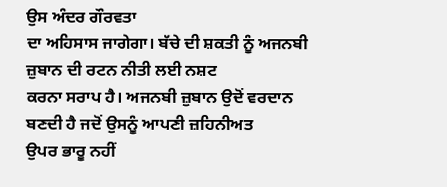ਉਸ ਅੰਦਰ ਗੌਰਵਤਾ
ਦਾ ਅਹਿਸਾਸ ਜਾਗੇਗਾ। ਬੱਚੇ ਦੀ ਸ਼ਕਤੀ ਨੂੰ ਅਜਨਬੀ ਜ਼ੁਬਾਨ ਦੀ ਰਟਨ ਨੀਤੀ ਲਈ ਨਸ਼ਟ
ਕਰਨਾ ਸਰਾਪ ਹੈ। ਅਜਨਬੀ ਜ਼ੁਬਾਨ ਉਦੋਂ ਵਰਦਾਨ ਬਣਦੀ ਹੈ ਜਦੋਂ ਉਸਨੂੰ ਆਪਣੀ ਜ਼ਹਿਨੀਅਤ
ਉਪਰ ਭਾਰੂ ਨਹੀਂ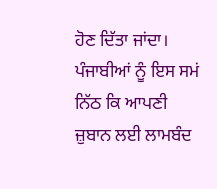ਹੋਣ ਦਿੱਤਾ ਜਾਂਦਾ। ਪੰਜਾਬੀਆਂ ਨੂੰ ਇਸ ਸਮਂ ਨਿੱਠ ਕਿ ਆਪਣੀ
ਜ਼ੁਬਾਨ ਲਈ ਲਾਮਬੰਦ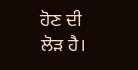ਹੋਣ ਦੀ ਲੋੜ ਹੈ।